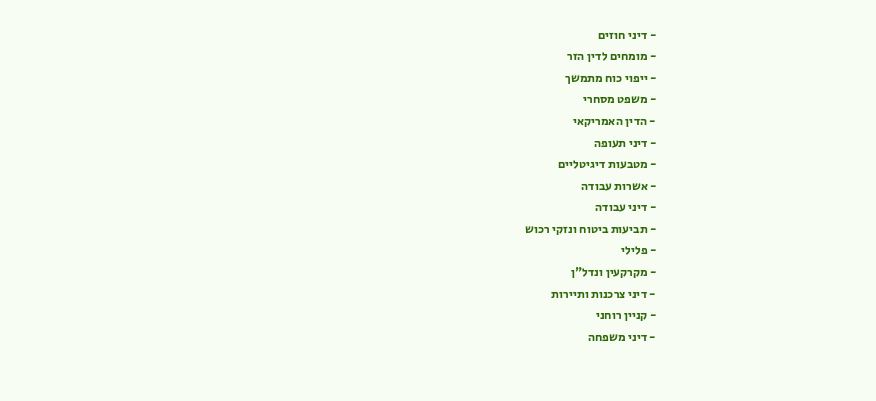- דיני חוזים
- מומחים לדין הזר
- ייפוי כוח מתמשך
- משפט מסחרי
- הדין האמריקאי
- דיני תעופה
- מטבעות דיגיטליים
- אשרות עבודה
- דיני עבודה
- תביעות ביטוח ונזקי רכוש
- פלילי
- מקרקעין ונדל"ן
- דיני צרכנות ותיירות
- קניין רוחני
- דיני משפחה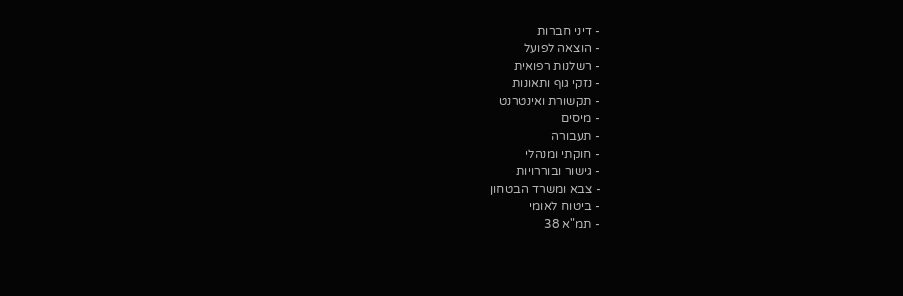- דיני חברות
- הוצאה לפועל
- רשלנות רפואית
- נזקי גוף ותאונות
- תקשורת ואינטרנט
- מיסים
- תעבורה
- חוקתי ומנהלי
- גישור ובוררויות
- צבא ומשרד הבטחון
- ביטוח לאומי
- תמ"א 38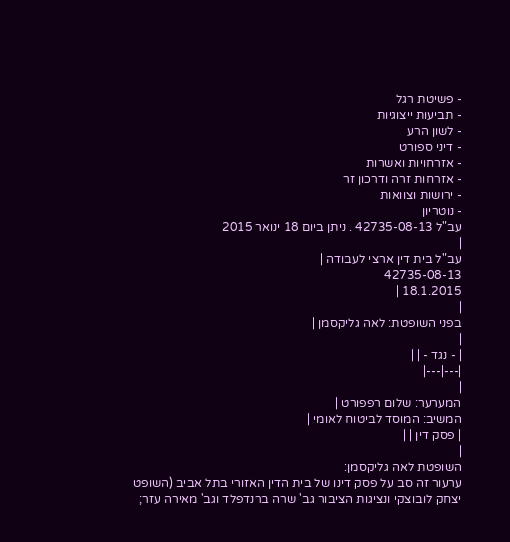- פשיטת רגל
- תביעות ייצוגיות
- לשון הרע
- דיני ספורט
- אזרחויות ואשרות
- אזרחות זרה ודרכון זר
- ירושות וצוואות
- נוטריון
עב"ל 42735-08-13 . ניתן ביום 18 ינואר 2015
|
עב"ל בית דין ארצי לעבודה |
42735-08-13
18.1.2015 |
|
בפני השופטת: לאה גליקסמן |
|
| - נגד - | |
|---|---|
|
המערער: שלום רפפורט |
המשיב: המוסד לביטוח לאומי |
| פסק דין | |
|
השופטת לאה גליקסמן:
ערעור זה סב על פסק דינו של בית הדין האזורי בתל אביב (השופט יצחק לובוצקי ונציגות הציבור גב' שרה ברנדפלד וגב' מאירה עזר;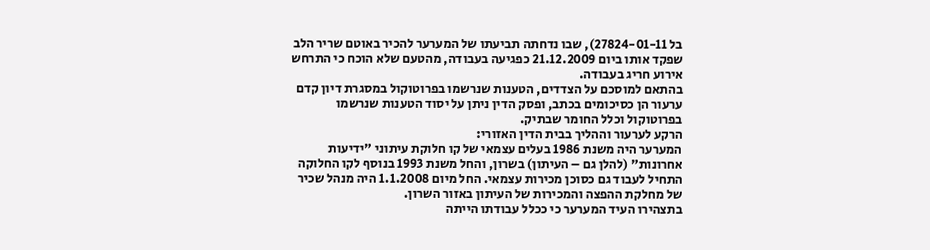בל 27824-01-11), שבו נדחתה תביעתו של המערער להכיר באוטם שריר הלב שפקד אותו ביום 21.12.2009 כפגיעה בעבודה, מהטעם שלא הוכח כי התרחש אירוע חריג בעבודה.
בהתאם למוסכם על הצדדים, הטענות שנרשמו בפרוטוקול במסגרת דיון קדם ערעור הן כסיכומים בכתב, ופסק הדין ניתן על יסוד הטענות שנרשמו בפרוטוקול וכלל החומר שבתיק.
הרקע לערעור וההליך בבית הדין האזורי:
המערער היה משנת 1986 בעלים עצמאי של קו חלוקת עיתוני "ידיעות אחרונות" (להלן גם – העיתון) בשרון, והחל משנת 1993 בנוסף לקו החלוקה התחיל לעבוד גם כסוכן מכירות עצמאי. החל מיום 1.1.2008 היה מנהל שכיר של מחלקת ההפצה והמכירות של העיתון באזור השרון.
בתצהירו העיד המערער כי ככלל עבודתו הייתה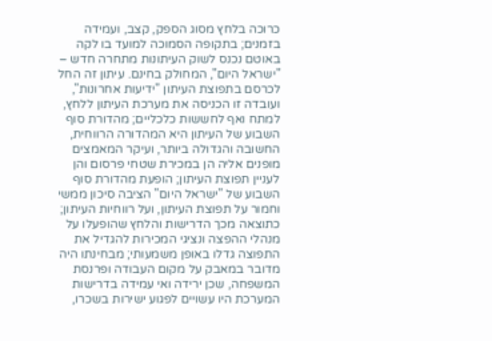כרוכה בלחץ מסוג הספק, קצב, ועמידה בזמנים; בתקופה הסמוכה למועד בו לקה באוטם נכנס לשוק העיתונות מתחרה חדש – "ישראל היום", המחולק בחינם. עיתון זה החל לכרסם בתפוצת העיתון "ידיעות אחרונות", ועובדה זו הכניסה את מערכת העיתון ללחץ, למתח ואף לחששות כלכליים; מהדורת סוף השבוע של העיתון היא המהדורה הרווחית, החשובה והגדולה ביותר, ועיקר המאמצים מופנים אליה הן במכירת שטחי פרסום והן לעניין תפוצת העיתון; הופעת מהדורת סוף השבוע של "ישראל היום" הציבה סיכון ממשי וחמור על תפוצת העיתון, ועל רווחיות העיתון; כתוצאה מכך הדרישות והלחץ שהופעלו על מנהלי ההפצה ונציגי המכירות להגדיל את התפוצה גדלו באופן משמעותי; מבחינתו היה מדובר במאבק על מקום העבודה ופרנסת המשפחה, שכן ירידה ואי עמידה בדרישות המערכת היו עשויים לפגוע ישירות בשכרו,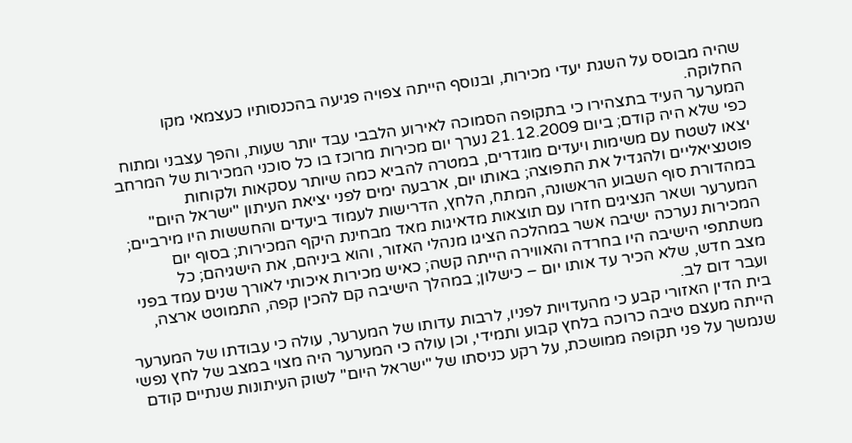שהיה מבוסס על השגת יעדי מכירות, ובנוסף הייתה צפויה פגיעה בהכנסותיו כעצמאי מקו החלוקה.
המערער העיד בתצהירו כי בתקופה הסמוכה לאירוע הלבבי עבד יותר שעות, והפך עצבני ומתוח כפי שלא היה קודם; ביום 21.12.2009 נערך יום מכירות מרוכז בו כל סוכני המכירות של המרחב יצאו לשטח עם משימות ויעדים מוגדרים, במטרה להביא כמה שיותר עסקאות ולקוחות פוטנציאליים ולהגדיל את התפוצה; באותו יום, ארבעה ימים לפני יציאת העיתון "ישראל היום" במהדורת סוף השבוע הראשונה, המתח, הלחץ, הדרישות לעמוד ביעדים והחששות היו מירביים; המערער ושאר הנציגים חזרו עם תוצאות מדאיגות מאד מבחינת היקף המכירות; בסוף יום המכירות נערכה ישיבה אשר במהלכה הציגו מנהלי האזור, והוא ביניהם, את הישגיהם; כל משתתפי הישיבה היו בחרדה והאווירה הייתה קשה; כאיש מכירות איכותי לאורך שנים עמד בפני מצב חדש, שלא הכיר עד אותו יום – כישלון; במהלך הישיבה קם להכין קפה, התמוטט ארצה, ועבר דום לב.
בית הדין האזורי קבע כי מהעדויות לפניו, לרבות עדותו של המערער, עולה כי עבודתו של המערער הייתה מעצם טיבה כרוכה בלחץ קבוע ותמידי, וכן עולה כי המערער היה מצוי במצב של לחץ נפשי שנמשך על פני תקופה ממושכת, על רקע כניסתו של "ישראל היום" לשוק העיתונות שנתיים קודם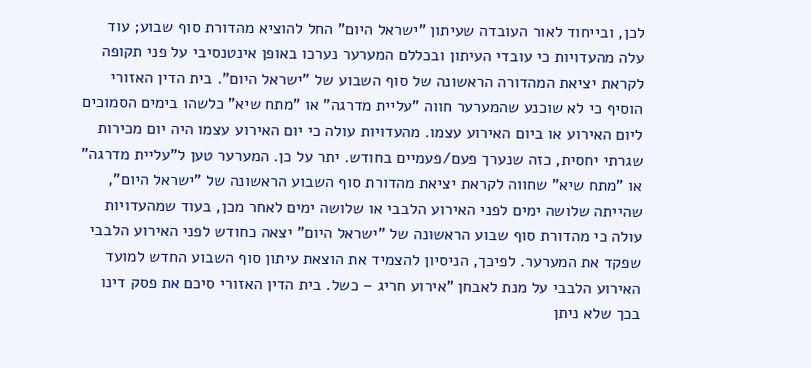לכן, ובייחוד לאור העובדה שעיתון "ישראל היום" החל להוציא מהדורת סוף שבוע; עוד עלה מהעדויות כי עובדי העיתון ובכללם המערער נערכו באופן אינטנסיבי על פני תקופה לקראת יציאת המהדורה הראשונה של סוף השבוע של "ישראל היום". בית הדין האזורי הוסיף כי לא שוכנע שהמערער חווה "עליית מדרגה" או "מתח שיא" כלשהו בימים הסמוכים ליום האירוע או ביום האירוע עצמו. מהעדויות עולה כי יום האירוע עצמו היה יום מכירות שגרתי יחסית, כזה שנערך פעם/פעמיים בחודש. יתר על כן. המערער טען ל"עליית מדרגה" או "מתח שיא" שחווה לקראת יציאת מהדורת סוף השבוע הראשונה של "ישראל היום", שהייתה שלושה ימים לפני האירוע הלבבי או שלושה ימים לאחר מכן, בעוד שמהעדויות עולה כי מהדורת סוף שבוע הראשונה של "ישראל היום" יצאה כחודש לפני האירוע הלבבי שפקד את המערער. לפיכך, הניסיון להצמיד את הוצאת עיתון סוף השבוע החדש למועד האירוע הלבבי על מנת לאבחן "אירוע חריג – כשל. בית הדין האזורי סיכם את פסק דינו בכך שלא ניתן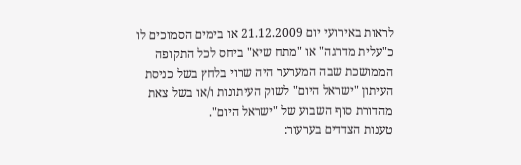לראות באירועי יום 21.12.2009 או בימים הסמוכים לו כ"עלית מדרגה" או "מתח שיא" ביחס לכל התקופה הממושכת שבה המערער היה שרוי בלחץ בשל כניסת העיתון "ישראל היום" לשוק העיתונות ו/או בשל צאת מהדורת סוף השבוע של "ישראל היום".
טענות הצדדים בערעור: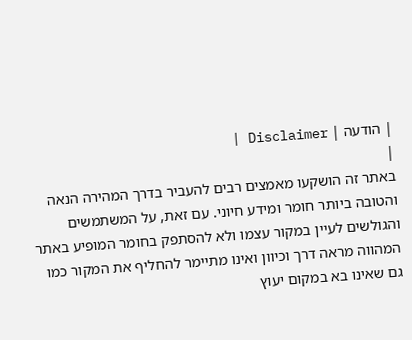| הודעה | Disclaimer |
|
באתר זה הושקעו מאמצים רבים להעביר בדרך המהירה הנאה והטובה ביותר חומר ומידע חיוני. עם זאת, על המשתמשים והגולשים לעיין במקור עצמו ולא להסתפק בחומר המופיע באתר המהווה מראה דרך וכיוון ואינו מתיימר להחליף את המקור כמו גם שאינו בא במקום יעוץ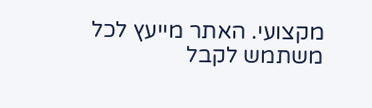מקצועי. האתר מייעץ לכל משתמש לקבל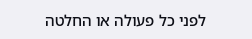לפני כל פעולה או החלטה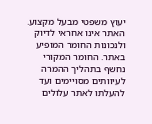יעוץ משפטי מבעל מקצוע. האתר אינו אחראי לדיוק ולנכונות החומר המופיע באתר. החומר המקורי נחשף בתהליך ההמרה לעיוותים מסויימים ועד להעלתו לאתר עלולים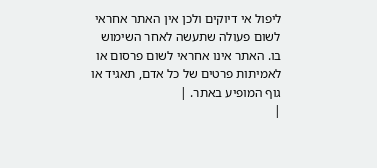ליפול אי דיוקים ולכן אין האתר אחראי לשום פעולה שתעשה לאחר השימוש בו. האתר אינו אחראי לשום פרסום או לאמיתות פרטים של כל אדם, תאגיד או גוף המופיע באתר. |
|